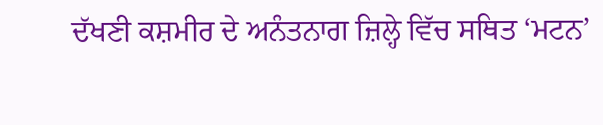ਦੱਖਣੀ ਕਸ਼ਮੀਰ ਦੇ ਅਨੰਤਨਾਗ ਜ਼ਿਲ੍ਹੇ ਵਿੱਚ ਸਥਿਤ ‘ਮਟਨ’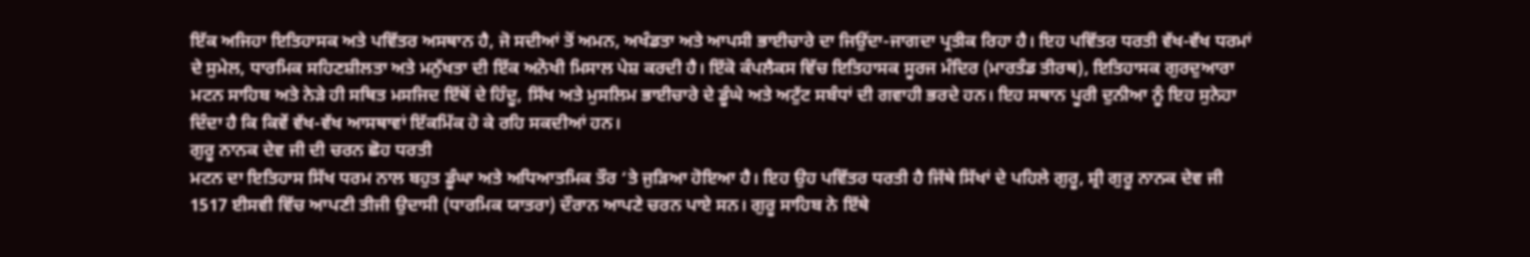ਇੱਕ ਅਜਿਹਾ ਇਤਿਹਾਸਕ ਅਤੇ ਪਵਿੱਤਰ ਅਸਥਾਨ ਹੈ, ਜੋ ਸਦੀਆਂ ਤੋਂ ਅਮਨ, ਅਖੰਡਤਾ ਅਤੇ ਆਪਸੀ ਭਾਈਚਾਰੇ ਦਾ ਜਿਉਂਦਾ-ਜਾਗਦਾ ਪ੍ਰਤੀਕ ਰਿਹਾ ਹੈ। ਇਹ ਪਵਿੱਤਰ ਧਰਤੀ ਵੱਖ-ਵੱਖ ਧਰਮਾਂ ਦੇ ਸੁਮੇਲ, ਧਾਰਮਿਕ ਸਹਿਣਸ਼ੀਲਤਾ ਅਤੇ ਮਨੁੱਖਤਾ ਦੀ ਇੱਕ ਅਨੋਖੀ ਮਿਸਾਲ ਪੇਸ਼ ਕਰਦੀ ਹੈ। ਇੱਕੋ ਕੰਪਲੈਕਸ ਵਿੱਚ ਇਤਿਹਾਸਕ ਸੂਰਜ ਮੰਦਿਰ (ਮਾਰਤੰਡ ਤੀਰਥ), ਇਤਿਹਾਸਕ ਗੁਰਦੁਆਰਾ ਮਟਨ ਸਾਹਿਬ ਅਤੇ ਨੇੜੇ ਹੀ ਸਥਿਤ ਮਸਜਿਦ ਇੱਥੋਂ ਦੇ ਹਿੰਦੂ, ਸਿੱਖ ਅਤੇ ਮੁਸਲਿਮ ਭਾਈਚਾਰੇ ਦੇ ਡੂੰਘੇ ਅਤੇ ਅਟੁੱਟ ਸਬੰਧਾਂ ਦੀ ਗਵਾਹੀ ਭਰਦੇ ਹਨ। ਇਹ ਸਥਾਨ ਪੂਰੀ ਦੁਨੀਆ ਨੂੰ ਇਹ ਸੁਨੇਹਾ ਦਿੰਦਾ ਹੈ ਕਿ ਕਿਵੇਂ ਵੱਖ-ਵੱਖ ਆਸਥਾਵਾਂ ਇੱਕਮਿੱਕ ਹੋ ਕੇ ਰਹਿ ਸਕਦੀਆਂ ਹਨ।
ਗੁਰੂ ਨਾਨਕ ਦੇਵ ਜੀ ਦੀ ਚਰਨ ਛੋਹ ਧਰਤੀ
ਮਟਨ ਦਾ ਇਤਿਹਾਸ ਸਿੱਖ ਧਰਮ ਨਾਲ ਬਹੁਤ ਡੂੰਘਾ ਅਤੇ ਅਧਿਆਤਮਿਕ ਤੌਰ ‘ਤੇ ਜੁੜਿਆ ਹੋਇਆ ਹੈ। ਇਹ ਉਹ ਪਵਿੱਤਰ ਧਰਤੀ ਹੈ ਜਿੱਥੇ ਸਿੱਖਾਂ ਦੇ ਪਹਿਲੇ ਗੁਰੂ, ਸ਼੍ਰੀ ਗੁਰੂ ਨਾਨਕ ਦੇਵ ਜੀ 1517 ਈਸਵੀ ਵਿੱਚ ਆਪਣੀ ਤੀਜੀ ਉਦਾਸੀ (ਧਾਰਮਿਕ ਯਾਤਰਾ) ਦੌਰਾਨ ਆਪਣੇ ਚਰਨ ਪਾਏ ਸਨ। ਗੁਰੂ ਸਾਹਿਬ ਨੇ ਇੱਥੇ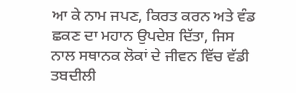ਆ ਕੇ ਨਾਮ ਜਪਣ, ਕਿਰਤ ਕਰਨ ਅਤੇ ਵੰਡ ਛਕਣ ਦਾ ਮਹਾਨ ਉਪਦੇਸ਼ ਦਿੱਤਾ, ਜਿਸ ਨਾਲ ਸਥਾਨਕ ਲੋਕਾਂ ਦੇ ਜੀਵਨ ਵਿੱਚ ਵੱਡੀ ਤਬਦੀਲੀ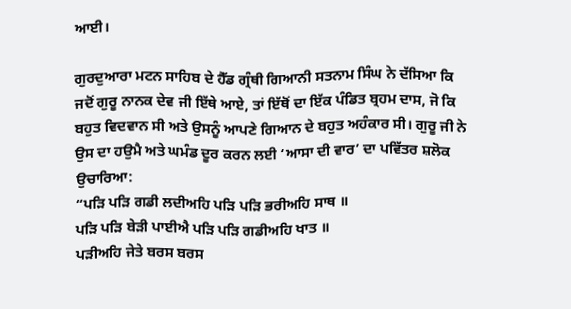ਆਈ।

ਗੁਰਦੁਆਰਾ ਮਟਨ ਸਾਹਿਬ ਦੇ ਹੈੱਡ ਗ੍ਰੰਥੀ ਗਿਆਨੀ ਸਤਨਾਮ ਸਿੰਘ ਨੇ ਦੱਸਿਆ ਕਿ ਜਦੋਂ ਗੁਰੂ ਨਾਨਕ ਦੇਵ ਜੀ ਇੱਥੇ ਆਏ, ਤਾਂ ਇੱਥੋਂ ਦਾ ਇੱਕ ਪੰਡਿਤ ਬ੍ਰਹਮ ਦਾਸ, ਜੋ ਕਿ ਬਹੁਤ ਵਿਦਵਾਨ ਸੀ ਅਤੇ ਉਸਨੂੰ ਆਪਣੇ ਗਿਆਨ ਦੇ ਬਹੁਤ ਅਹੰਕਾਰ ਸੀ। ਗੁਰੂ ਜੀ ਨੇ ਉਸ ਦਾ ਹਉਮੈ ਅਤੇ ਘਮੰਡ ਦੂਰ ਕਰਨ ਲਈ ‘ਆਸਾ ਦੀ ਵਾਰ’ ਦਾ ਪਵਿੱਤਰ ਸ਼ਲੋਕ ਉਚਾਰਿਆ:
“ਪੜਿ ਪੜਿ ਗਡੀ ਲਦੀਅਹਿ ਪੜਿ ਪੜਿ ਭਰੀਅਹਿ ਸਾਥ ॥
ਪੜਿ ਪੜਿ ਬੇੜੀ ਪਾਈਐ ਪੜਿ ਪੜਿ ਗਡੀਅਹਿ ਖਾਤ ॥
ਪੜੀਅਹਿ ਜੇਤੇ ਬਰਸ ਬਰਸ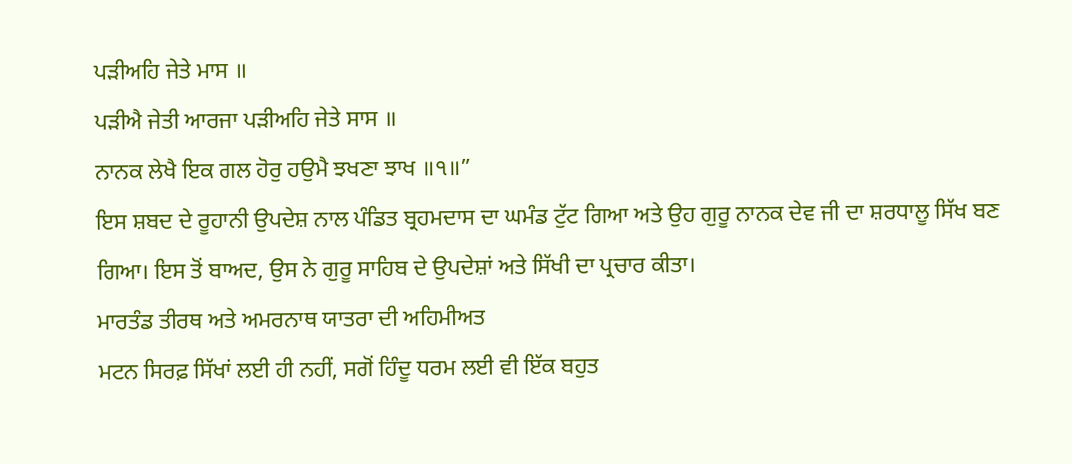ਪੜੀਅਹਿ ਜੇਤੇ ਮਾਸ ॥
ਪੜੀਐ ਜੇਤੀ ਆਰਜਾ ਪੜੀਅਹਿ ਜੇਤੇ ਸਾਸ ॥
ਨਾਨਕ ਲੇਖੈ ਇਕ ਗਲ ਹੋਰੁ ਹਉਮੈ ਝਖਣਾ ਝਾਖ ॥੧॥”
ਇਸ ਸ਼ਬਦ ਦੇ ਰੂਹਾਨੀ ਉਪਦੇਸ਼ ਨਾਲ ਪੰਡਿਤ ਬ੍ਰਹਮਦਾਸ ਦਾ ਘਮੰਡ ਟੁੱਟ ਗਿਆ ਅਤੇ ਉਹ ਗੁਰੂ ਨਾਨਕ ਦੇਵ ਜੀ ਦਾ ਸ਼ਰਧਾਲੂ ਸਿੱਖ ਬਣ ਗਿਆ। ਇਸ ਤੋਂ ਬਾਅਦ, ਉਸ ਨੇ ਗੁਰੂ ਸਾਹਿਬ ਦੇ ਉਪਦੇਸ਼ਾਂ ਅਤੇ ਸਿੱਖੀ ਦਾ ਪ੍ਰਚਾਰ ਕੀਤਾ।
ਮਾਰਤੰਡ ਤੀਰਥ ਅਤੇ ਅਮਰਨਾਥ ਯਾਤਰਾ ਦੀ ਅਹਿਮੀਅਤ
ਮਟਨ ਸਿਰਫ਼ ਸਿੱਖਾਂ ਲਈ ਹੀ ਨਹੀਂ, ਸਗੋਂ ਹਿੰਦੂ ਧਰਮ ਲਈ ਵੀ ਇੱਕ ਬਹੁਤ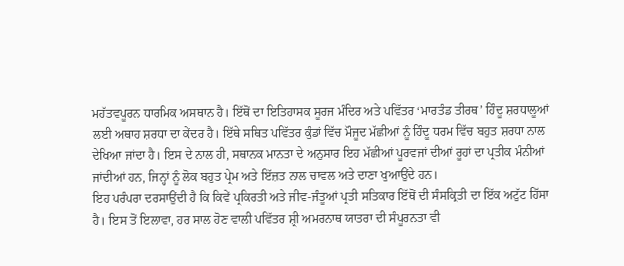ਮਹੱਤਵਪੂਰਨ ਧਾਰਮਿਕ ਅਸਥਾਨ ਹੈ। ਇੱਥੋਂ ਦਾ ਇਤਿਹਾਸਕ ਸੂਰਜ ਮੰਦਿਰ ਅਤੇ ਪਵਿੱਤਰ ‘ਮਾਰਤੰਡ ਤੀਰਥ’ ਹਿੰਦੂ ਸ਼ਰਧਾਲੂਆਂ ਲਈ ਅਥਾਹ ਸ਼ਰਧਾ ਦਾ ਕੇਂਦਰ ਹੈ। ਇੱਥੇ ਸਥਿਤ ਪਵਿੱਤਰ ਕੁੰਡਾਂ ਵਿੱਚ ਮੌਜੂਦ ਮੱਛੀਆਂ ਨੂੰ ਹਿੰਦੂ ਧਰਮ ਵਿੱਚ ਬਹੁਤ ਸ਼ਰਧਾ ਨਾਲ ਦੇਖਿਆ ਜਾਂਦਾ ਹੈ। ਇਸ ਦੇ ਨਾਲ ਹੀ, ਸਥਾਨਕ ਮਾਨਤਾ ਦੇ ਅਨੁਸਾਰ ਇਹ ਮੱਛੀਆਂ ਪੂਰਵਜਾਂ ਦੀਆਂ ਰੂਹਾਂ ਦਾ ਪ੍ਰਤੀਕ ਮੰਨੀਆਂ ਜਾਂਦੀਆਂ ਹਨ, ਜਿਨ੍ਹਾਂ ਨੂੰ ਲੋਕ ਬਹੁਤ ਪ੍ਰੇਮ ਅਤੇ ਇੱਜ਼ਤ ਨਾਲ ਚਾਵਲ ਅਤੇ ਦਾਣਾ ਖੁਆਉਂਦੇ ਹਨ।
ਇਹ ਪਰੰਪਰਾ ਦਰਸਾਉਂਦੀ ਹੈ ਕਿ ਕਿਵੇਂ ਪ੍ਰਕਿਰਤੀ ਅਤੇ ਜੀਵ-ਜੰਤੂਆਂ ਪ੍ਰਤੀ ਸਤਿਕਾਰ ਇੱਥੋਂ ਦੀ ਸੰਸਕ੍ਰਿਤੀ ਦਾ ਇੱਕ ਅਟੁੱਟ ਹਿੱਸਾ ਹੈ। ਇਸ ਤੋਂ ਇਲਾਵਾ, ਹਰ ਸਾਲ ਹੋਣ ਵਾਲੀ ਪਵਿੱਤਰ ਸ਼੍ਰੀ ਅਮਰਨਾਥ ਯਾਤਰਾ ਦੀ ਸੰਪੂਰਨਤਾ ਵੀ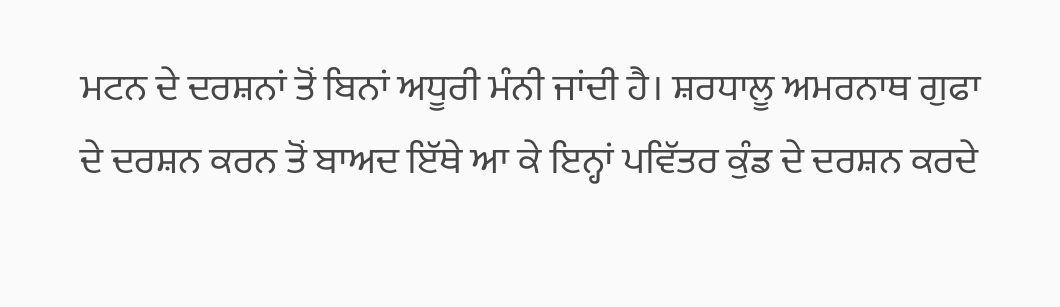ਮਟਨ ਦੇ ਦਰਸ਼ਨਾਂ ਤੋਂ ਬਿਨਾਂ ਅਧੂਰੀ ਮੰਨੀ ਜਾਂਦੀ ਹੈ। ਸ਼ਰਧਾਲੂ ਅਮਰਨਾਥ ਗੁਫਾ ਦੇ ਦਰਸ਼ਨ ਕਰਨ ਤੋਂ ਬਾਅਦ ਇੱਥੇ ਆ ਕੇ ਇਨ੍ਹਾਂ ਪਵਿੱਤਰ ਕੁੰਡ ਦੇ ਦਰਸ਼ਨ ਕਰਦੇ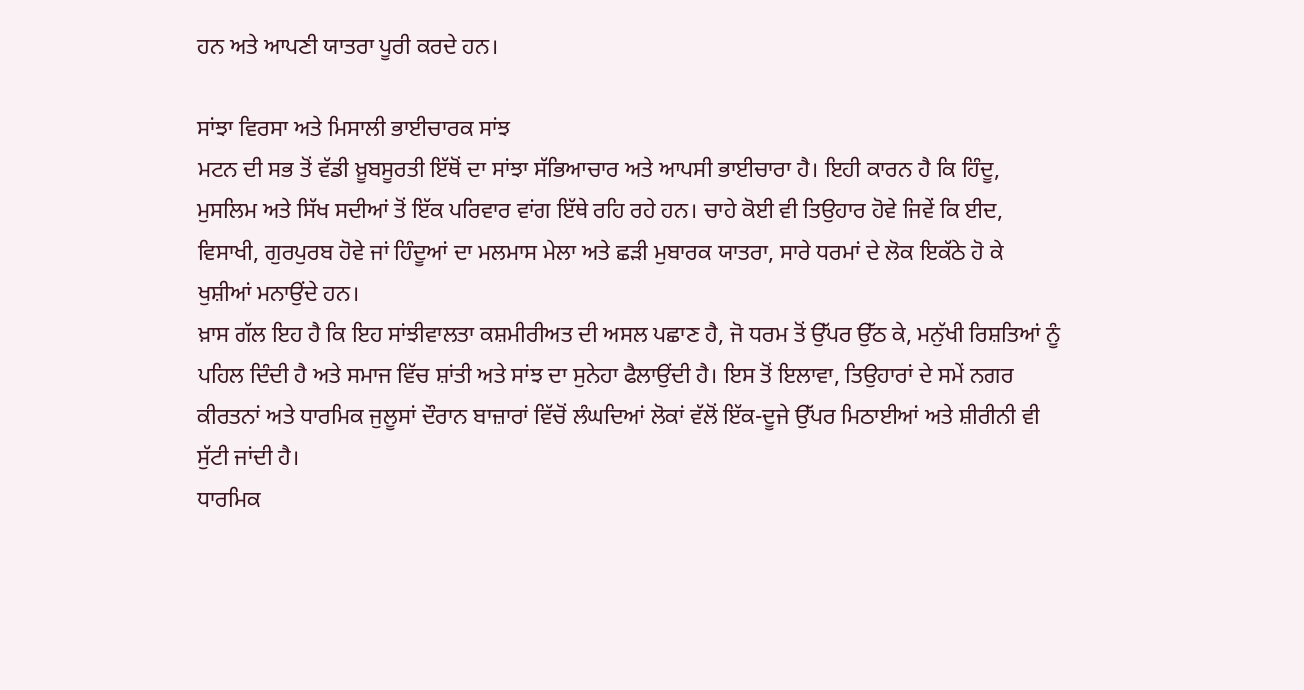ਹਨ ਅਤੇ ਆਪਣੀ ਯਾਤਰਾ ਪੂਰੀ ਕਰਦੇ ਹਨ।

ਸਾਂਝਾ ਵਿਰਸਾ ਅਤੇ ਮਿਸਾਲੀ ਭਾਈਚਾਰਕ ਸਾਂਝ
ਮਟਨ ਦੀ ਸਭ ਤੋਂ ਵੱਡੀ ਖ਼ੂਬਸੂਰਤੀ ਇੱਥੋਂ ਦਾ ਸਾਂਝਾ ਸੱਭਿਆਚਾਰ ਅਤੇ ਆਪਸੀ ਭਾਈਚਾਰਾ ਹੈ। ਇਹੀ ਕਾਰਨ ਹੈ ਕਿ ਹਿੰਦੂ, ਮੁਸਲਿਮ ਅਤੇ ਸਿੱਖ ਸਦੀਆਂ ਤੋਂ ਇੱਕ ਪਰਿਵਾਰ ਵਾਂਗ ਇੱਥੇ ਰਹਿ ਰਹੇ ਹਨ। ਚਾਹੇ ਕੋਈ ਵੀ ਤਿਉਹਾਰ ਹੋਵੇ ਜਿਵੇਂ ਕਿ ਈਦ, ਵਿਸਾਖੀ, ਗੁਰਪੁਰਬ ਹੋਵੇ ਜਾਂ ਹਿੰਦੂਆਂ ਦਾ ਮਲਮਾਸ ਮੇਲਾ ਅਤੇ ਛੜੀ ਮੁਬਾਰਕ ਯਾਤਰਾ, ਸਾਰੇ ਧਰਮਾਂ ਦੇ ਲੋਕ ਇਕੱਠੇ ਹੋ ਕੇ ਖੁਸ਼ੀਆਂ ਮਨਾਉਂਦੇ ਹਨ।
ਖ਼ਾਸ ਗੱਲ ਇਹ ਹੈ ਕਿ ਇਹ ਸਾਂਝੀਵਾਲਤਾ ਕਸ਼ਮੀਰੀਅਤ ਦੀ ਅਸਲ ਪਛਾਣ ਹੈ, ਜੋ ਧਰਮ ਤੋਂ ਉੱਪਰ ਉੱਠ ਕੇ, ਮਨੁੱਖੀ ਰਿਸ਼ਤਿਆਂ ਨੂੰ ਪਹਿਲ ਦਿੰਦੀ ਹੈ ਅਤੇ ਸਮਾਜ ਵਿੱਚ ਸ਼ਾਂਤੀ ਅਤੇ ਸਾਂਝ ਦਾ ਸੁਨੇਹਾ ਫੈਲਾਉਂਦੀ ਹੈ। ਇਸ ਤੋਂ ਇਲਾਵਾ, ਤਿਉਹਾਰਾਂ ਦੇ ਸਮੇਂ ਨਗਰ ਕੀਰਤਨਾਂ ਅਤੇ ਧਾਰਮਿਕ ਜੁਲੂਸਾਂ ਦੌਰਾਨ ਬਾਜ਼ਾਰਾਂ ਵਿੱਚੋਂ ਲੰਘਦਿਆਂ ਲੋਕਾਂ ਵੱਲੋਂ ਇੱਕ-ਦੂਜੇ ਉੱਪਰ ਮਿਠਾਈਆਂ ਅਤੇ ਸ਼ੀਰੀਨੀ ਵੀ ਸੁੱਟੀ ਜਾਂਦੀ ਹੈ।
ਧਾਰਮਿਕ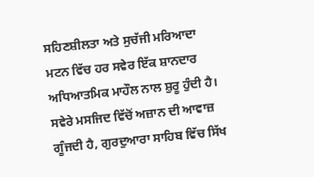ਸਹਿਣਸ਼ੀਲਤਾ ਅਤੇ ਸੁਚੱਜੀ ਮਰਿਆਦਾ
ਮਟਨ ਵਿੱਚ ਹਰ ਸਵੇਰ ਇੱਕ ਸ਼ਾਨਦਾਰ ਅਧਿਆਤਮਿਕ ਮਾਹੌਲ ਨਾਲ ਸ਼ੁਰੂ ਹੁੰਦੀ ਹੈ। ਸਵੇਰੇ ਮਸਜਿਦ ਵਿੱਚੋਂ ਅਜ਼ਾਨ ਦੀ ਆਵਾਜ਼ ਗੂੰਜਦੀ ਹੈ, ਗੁਰਦੁਆਰਾ ਸਾਹਿਬ ਵਿੱਚ ਸਿੱਖ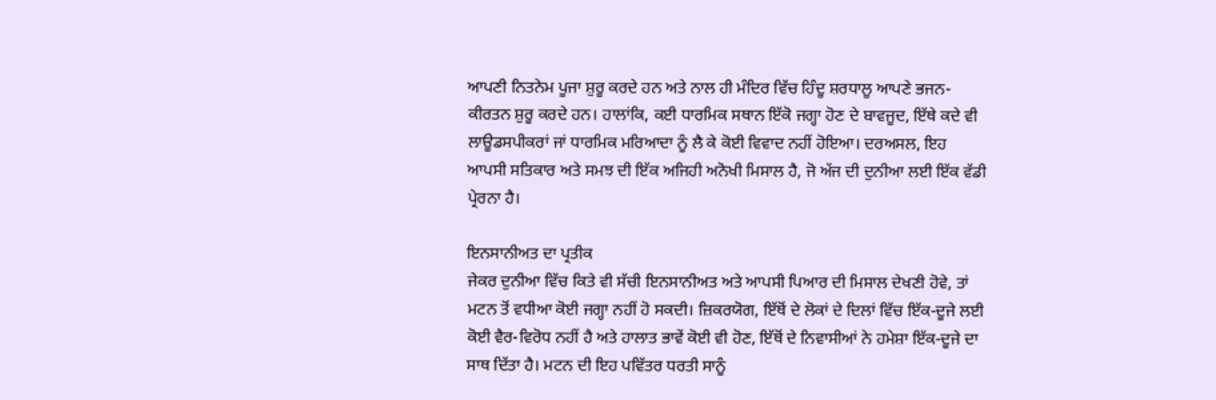ਆਪਣੀ ਨਿਤਨੇਮ ਪੂਜਾ ਸ਼ੁਰੂ ਕਰਦੇ ਹਨ ਅਤੇ ਨਾਲ ਹੀ ਮੰਦਿਰ ਵਿੱਚ ਹਿੰਦੂ ਸ਼ਰਧਾਲੂ ਆਪਣੇ ਭਜਨ-ਕੀਰਤਨ ਸ਼ੁਰੂ ਕਰਦੇ ਹਨ। ਹਾਲਾਂਕਿ, ਕਈ ਧਾਰਮਿਕ ਸਥਾਨ ਇੱਕੋ ਜਗ੍ਹਾ ਹੋਣ ਦੇ ਬਾਵਜੂਦ, ਇੱਥੇ ਕਦੇ ਵੀ ਲਾਊਡਸਪੀਕਰਾਂ ਜਾਂ ਧਾਰਮਿਕ ਮਰਿਆਦਾ ਨੂੰ ਲੈ ਕੇ ਕੋਈ ਵਿਵਾਦ ਨਹੀਂ ਹੋਇਆ। ਦਰਅਸਲ, ਇਹ ਆਪਸੀ ਸਤਿਕਾਰ ਅਤੇ ਸਮਝ ਦੀ ਇੱਕ ਅਜਿਹੀ ਅਨੋਖੀ ਮਿਸਾਲ ਹੈ, ਜੋ ਅੱਜ ਦੀ ਦੁਨੀਆ ਲਈ ਇੱਕ ਵੱਡੀ ਪ੍ਰੇਰਨਾ ਹੈ।

ਇਨਸਾਨੀਅਤ ਦਾ ਪ੍ਰਤੀਕ
ਜੇਕਰ ਦੁਨੀਆ ਵਿੱਚ ਕਿਤੇ ਵੀ ਸੱਚੀ ਇਨਸਾਨੀਅਤ ਅਤੇ ਆਪਸੀ ਪਿਆਰ ਦੀ ਮਿਸਾਲ ਦੇਖਣੀ ਹੋਵੇ, ਤਾਂ ਮਟਨ ਤੋਂ ਵਧੀਆ ਕੋਈ ਜਗ੍ਹਾ ਨਹੀਂ ਹੋ ਸਕਦੀ। ਜ਼ਿਕਰਯੋਗ, ਇੱਥੋਂ ਦੇ ਲੋਕਾਂ ਦੇ ਦਿਲਾਂ ਵਿੱਚ ਇੱਕ-ਦੂਜੇ ਲਈ ਕੋਈ ਵੈਰ-ਵਿਰੋਧ ਨਹੀਂ ਹੈ ਅਤੇ ਹਾਲਾਤ ਭਾਵੇਂ ਕੋਈ ਵੀ ਹੋਣ, ਇੱਥੋਂ ਦੇ ਨਿਵਾਸੀਆਂ ਨੇ ਹਮੇਸ਼ਾ ਇੱਕ-ਦੂਜੇ ਦਾ ਸਾਥ ਦਿੱਤਾ ਹੈ। ਮਟਨ ਦੀ ਇਹ ਪਵਿੱਤਰ ਧਰਤੀ ਸਾਨੂੰ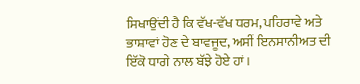ਸਿਖਾਉਂਦੀ ਹੈ ਕਿ ਵੱਖ-ਵੱਖ ਧਰਮ, ਪਹਿਰਾਵੇ ਅਤੇ ਭਾਸ਼ਾਵਾਂ ਹੋਣ ਦੇ ਬਾਵਜੂਦ, ਅਸੀਂ ਇਨਸਾਨੀਅਤ ਦੀ ਇੱਕੋ ਧਾਗੇ ਨਾਲ ਬੱਝੇ ਹੋਏ ਹਾਂ।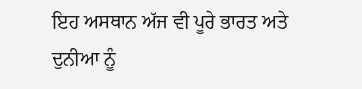ਇਹ ਅਸਥਾਨ ਅੱਜ ਵੀ ਪੂਰੇ ਭਾਰਤ ਅਤੇ ਦੁਨੀਆ ਨੂੰ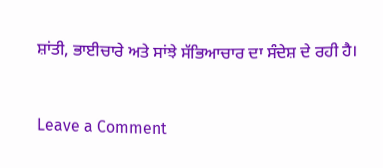ਸ਼ਾਂਤੀ, ਭਾਈਚਾਰੇ ਅਤੇ ਸਾਂਝੇ ਸੱਭਿਆਚਾਰ ਦਾ ਸੰਦੇਸ਼ ਦੇ ਰਹੀ ਹੈ।



Leave a Comment